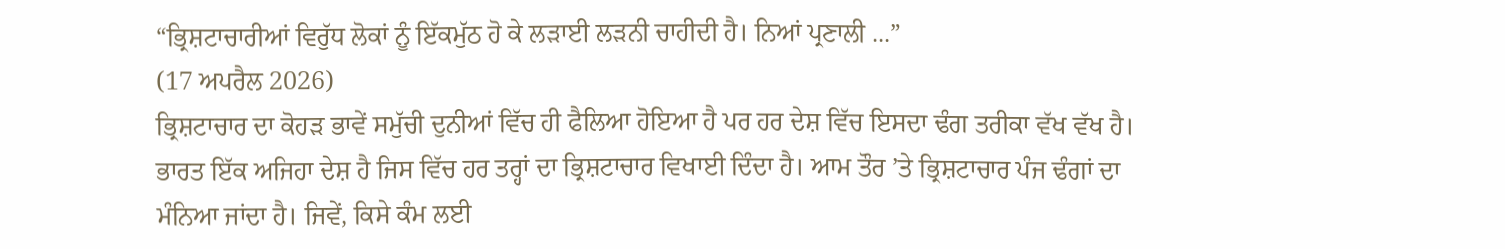“ਭ੍ਰਿਸ਼ਟਾਚਾਰੀਆਂ ਵਿਰੁੱਧ ਲੋਕਾਂ ਨੂੰ ਇੱਕਮੁੱਠ ਹੋ ਕੇ ਲੜਾਈ ਲੜਨੀ ਚਾਹੀਦੀ ਹੈ। ਨਿਆਂ ਪ੍ਰਣਾਲੀ ...”
(17 ਅਪਰੈਲ 2026)
ਭ੍ਰਿਸ਼ਟਾਚਾਰ ਦਾ ਕੋਹੜ ਭਾਵੇਂ ਸਮੁੱਚੀ ਦੁਨੀਆਂ ਵਿੱਚ ਹੀ ਫੈਲਿਆ ਹੋਇਆ ਹੈ ਪਰ ਹਰ ਦੇਸ਼ ਵਿੱਚ ਇਸਦਾ ਢੰਗ ਤਰੀਕਾ ਵੱਖ ਵੱਖ ਹੈ। ਭਾਰਤ ਇੱਕ ਅਜਿਹਾ ਦੇਸ਼ ਹੈ ਜਿਸ ਵਿੱਚ ਹਰ ਤਰ੍ਹਾਂ ਦਾ ਭ੍ਰਿਸ਼ਟਾਚਾਰ ਵਿਖਾਈ ਦਿੰਦਾ ਹੈ। ਆਮ ਤੌਰ ’ਤੇ ਭ੍ਰਿਸ਼ਟਾਚਾਰ ਪੰਜ ਢੰਗਾਂ ਦਾ ਮੰਨਿਆ ਜਾਂਦਾ ਹੈ। ਜਿਵੇਂ, ਕਿਸੇ ਕੰਮ ਲਈ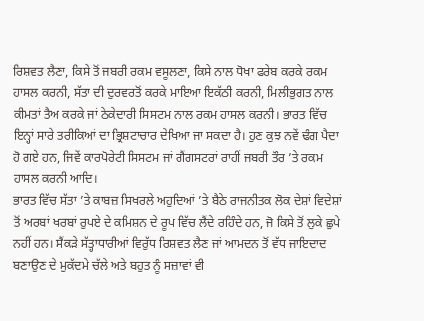ਰਿਸ਼ਵਤ ਲੈਣਾ, ਕਿਸੇ ਤੋਂ ਜਬਰੀ ਰਕਮ ਵਸੂਲਣਾ, ਕਿਸੇ ਨਾਲ ਧੋਖਾ ਫਰੇਬ ਕਰਕੇ ਰਕਮ ਹਾਸਲ ਕਰਨੀ, ਸੱਤਾ ਦੀ ਦੁਰਵਰਤੋਂ ਕਰਕੇ ਮਾਇਆ ਇਕੱਠੀ ਕਰਨੀ, ਮਿਲੀਭੁਗਤ ਨਾਲ ਕੀਮਤਾਂ ਤੈਅ ਕਰਕੇ ਜਾਂ ਠੇਕੇਦਾਰੀ ਸਿਸਟਮ ਨਾਲ ਰਕਮ ਹਾਸਲ ਕਰਨੀ। ਭਾਰਤ ਵਿੱਚ ਇਨ੍ਹਾਂ ਸਾਰੇ ਤਰੀਕਿਆਂ ਦਾ ਭ੍ਰਿਸ਼ਟਾਚਾਰ ਦੇਖਿਆ ਜਾ ਸਕਦਾ ਹੈ। ਹੁਣ ਕੁਝ ਨਵੇਂ ਢੰਗ ਪੈਦਾ ਹੋ ਗਏ ਹਨ, ਜਿਵੇਂ ਕਾਰਪੋਰੇਟੀ ਸਿਸਟਮ ਜਾਂ ਗੈਂਗਸਟਰਾਂ ਰਾਹੀਂ ਜਬਰੀ ਤੌਰ ’ਤੇ ਰਕਮ ਹਾਸਲ ਕਰਨੀ ਆਦਿ।
ਭਾਰਤ ਵਿੱਚ ਸੱਤਾ ’ਤੇ ਕਾਬਜ਼ ਸਿਖਰਲੇ ਅਹੁਦਿਆਂ ’ਤੇ ਬੈਠੇ ਰਾਜਨੀਤਕ ਲੋਕ ਦੇਸ਼ਾਂ ਵਿਦੇਸ਼ਾਂ ਤੋਂ ਅਰਬਾਂ ਖਰਬਾਂ ਰੁਪਏ ਦੇ ਕਮਿਸ਼ਨ ਦੇ ਰੂਪ ਵਿੱਚ ਲੈਂਦੇ ਰਹਿੰਦੇ ਹਨ, ਜੋ ਕਿਸੇ ਤੋਂ ਲੁਕੇ ਛੁਪੇ ਨਹੀਂ ਹਨ। ਸੈਂਕੜੇ ਸੱਤ੍ਹਾਧਾਰੀਆਂ ਵਿਰੁੱਧ ਰਿਸ਼ਵਤ ਲੈਣ ਜਾਂ ਆਮਦਨ ਤੋਂ ਵੱਧ ਜਾਇਦਾਦ ਬਣਾਉਣ ਦੇ ਮੁਕੱਦਮੇ ਚੱਲੇ ਅਤੇ ਬਹੁਤ ਨੂੰ ਸਜ਼ਾਵਾਂ ਵੀ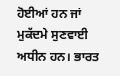ਹੋਈਆਂ ਹਨ ਜਾਂ ਮੁਕੱਦਮੇ ਸੁਣਵਾਈ ਅਧੀਨ ਹਨ। ਭਾਰਤ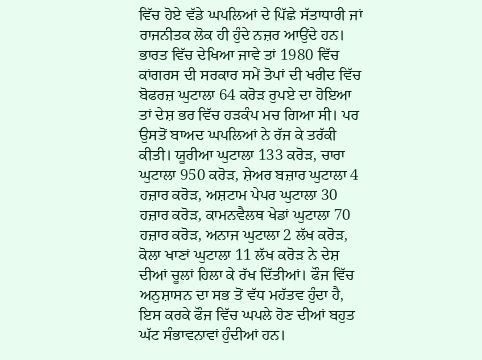ਵਿੱਚ ਹੋਏ ਵੱਡੇ ਘਪਲਿਆਂ ਦੇ ਪਿੱਛੇ ਸੱਤਾਧਾਰੀ ਜਾਂ ਰਾਜਨੀਤਕ ਲੋਕ ਹੀ ਹੁੰਦੇ ਨਜ਼ਰ ਆਉਂਦੇ ਹਨ। ਭਾਰਤ ਵਿੱਚ ਦੇਖਿਆ ਜਾਵੇ ਤਾਂ 1980 ਵਿੱਚ ਕਾਂਗਰਸ ਦੀ ਸਰਕਾਰ ਸਮੇਂ ਤੋਪਾਂ ਦੀ ਖਰੀਦ ਵਿੱਚ ਬੋਫਰਜ਼ ਘੁਟਾਲਾ 64 ਕਰੋੜ ਰੁਪਏ ਦਾ ਹੋਇਆ ਤਾਂ ਦੇਸ਼ ਭਰ ਵਿੱਚ ਹੜਕੰਪ ਮਚ ਗਿਆ ਸੀ। ਪਰ ਉਸਤੋਂ ਬਾਅਦ ਘਪਲਿਆਂ ਨੇ ਰੱਜ ਕੇ ਤਰੱਕੀ ਕੀਤੀ। ਯੂਰੀਆ ਘੁਟਾਲਾ 133 ਕਰੋੜ, ਚਾਰਾ ਘੁਟਾਲਾ 950 ਕਰੋੜ, ਸ਼ੇਅਰ ਬਜ਼ਾਰ ਘੁਟਾਲਾ 4 ਹਜ਼ਾਰ ਕਰੋੜ, ਅਸ਼ਟਾਮ ਪੇਪਰ ਘੁਟਾਲਾ 30 ਹਜ਼ਾਰ ਕਰੋੜ, ਕਾਮਨਵੈਲਥ ਖੇਡਾਂ ਘੁਟਾਲਾ 70 ਹਜ਼ਾਰ ਕਰੋੜ, ਅਨਾਜ ਘੁਟਾਲਾ 2 ਲੱਖ ਕਰੋੜ, ਕੋਲਾ ਖਾਣਾਂ ਘੁਟਾਲਾ 11 ਲੱਖ ਕਰੋੜ ਨੇ ਦੇਸ਼ ਦੀਆਂ ਚੂਲਾਂ ਹਿਲਾ ਕੇ ਰੱਖ ਦਿੱਤੀਆਂ। ਫੌਜ ਵਿੱਚ ਅਨੁਸ਼ਾਸਨ ਦਾ ਸਭ ਤੋਂ ਵੱਧ ਮਹੱਤਵ ਹੁੰਦਾ ਹੈ, ਇਸ ਕਰਕੇ ਫੌਜ ਵਿੱਚ ਘਪਲੇ ਹੋਣ ਦੀਆਂ ਬਹੁਤ ਘੱਟ ਸੰਭਾਵਨਾਵਾਂ ਹੁੰਦੀਆਂ ਹਨ।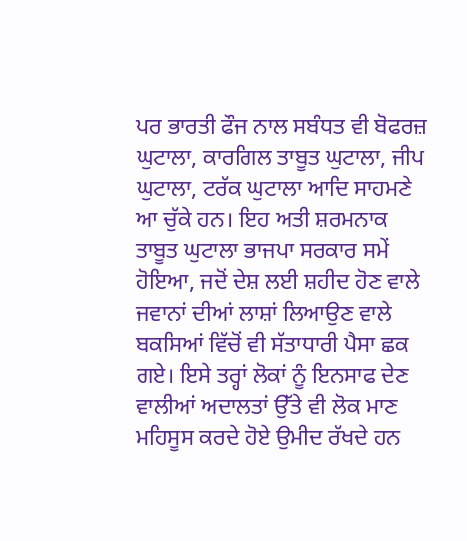ਪਰ ਭਾਰਤੀ ਫੌਜ ਨਾਲ ਸਬੰਧਤ ਵੀ ਬੋਫਰਜ਼ ਘੁਟਾਲਾ, ਕਾਰਗਿਲ ਤਾਬੂਤ ਘੁਟਾਲਾ, ਜੀਪ ਘੁਟਾਲਾ, ਟਰੱਕ ਘੁਟਾਲਾ ਆਦਿ ਸਾਹਮਣੇ ਆ ਚੁੱਕੇ ਹਨ। ਇਹ ਅਤੀ ਸ਼ਰਮਨਾਕ ਤਾਬੂਤ ਘੁਟਾਲਾ ਭਾਜਪਾ ਸਰਕਾਰ ਸਮੇਂ ਹੋਇਆ, ਜਦੋਂ ਦੇਸ਼ ਲਈ ਸ਼ਹੀਦ ਹੋਣ ਵਾਲੇ ਜਵਾਨਾਂ ਦੀਆਂ ਲਾਸ਼ਾਂ ਲਿਆਉਣ ਵਾਲੇ ਬਕਸਿਆਂ ਵਿੱਚੋਂ ਵੀ ਸੱਤਾਧਾਰੀ ਪੈਸਾ ਛਕ ਗਏ। ਇਸੇ ਤਰ੍ਹਾਂ ਲੋਕਾਂ ਨੂੰ ਇਨਸਾਫ ਦੇਣ ਵਾਲੀਆਂ ਅਦਾਲਤਾਂ ਉੱਤੇ ਵੀ ਲੋਕ ਮਾਣ ਮਹਿਸੂਸ ਕਰਦੇ ਹੋਏ ਉਮੀਦ ਰੱਖਦੇ ਹਨ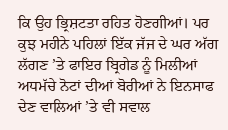ਕਿ ਉਹ ਭ੍ਰਿਸ਼ਟਤਾ ਰਹਿਤ ਹੋਣਗੀਆਂ। ਪਰ ਕੁਝ ਮਹੀਨੇ ਪਹਿਲਾਂ ਇੱਕ ਜੱਜ ਦੇ ਘਰ ਅੱਗ ਲੱਗਣ ’ਤੇ ਫਾਇਰ ਬ੍ਰਿਗੇਡ ਨੂੰ ਮਿਲੀਆਂ ਅਧਮੱਚੇ ਨੋਟਾਂ ਦੀਆਂ ਬੋਰੀਆਂ ਨੇ ਇਨਸਾਫ ਦੇਣ ਵਾਲਿਆਂ ’ਤੇ ਵੀ ਸਵਾਲ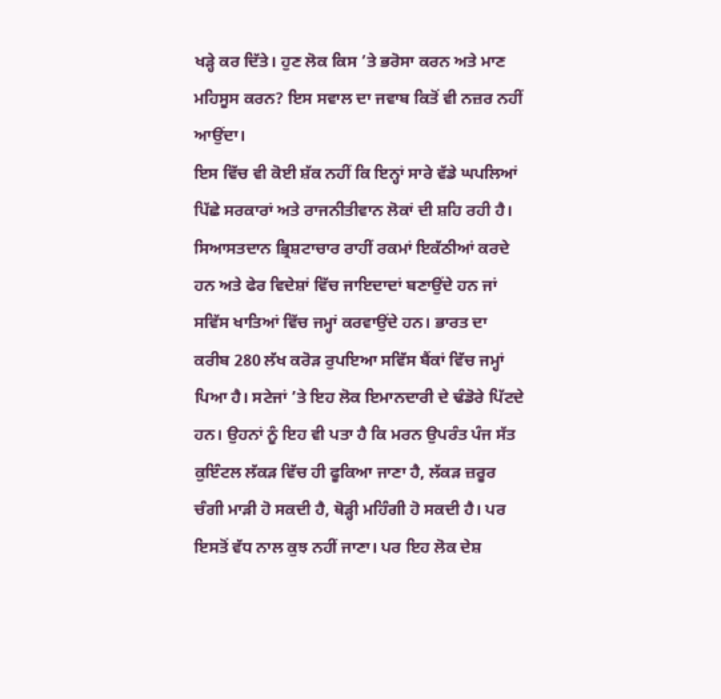ਖੜ੍ਹੇ ਕਰ ਦਿੱਤੇ। ਹੁਣ ਲੋਕ ਕਿਸ ’ਤੇ ਭਰੋਸਾ ਕਰਨ ਅਤੇ ਮਾਣ ਮਹਿਸੂਸ ਕਰਨ? ਇਸ ਸਵਾਲ ਦਾ ਜਵਾਬ ਕਿਤੋਂ ਵੀ ਨਜ਼ਰ ਨਹੀਂ ਆਉਂਦਾ।
ਇਸ ਵਿੱਚ ਵੀ ਕੋਈ ਸ਼ੱਕ ਨਹੀਂ ਕਿ ਇਨ੍ਹਾਂ ਸਾਰੇ ਵੱਡੇ ਘਪਲਿਆਂ ਪਿੱਛੇ ਸਰਕਾਰਾਂ ਅਤੇ ਰਾਜਨੀਤੀਵਾਨ ਲੋਕਾਂ ਦੀ ਸ਼ਹਿ ਰਹੀ ਹੈ। ਸਿਆਸਤਦਾਨ ਭ੍ਰਿਸ਼ਟਾਚਾਰ ਰਾਹੀਂ ਰਕਮਾਂ ਇਕੱਠੀਆਂ ਕਰਦੇ ਹਨ ਅਤੇ ਫੇਰ ਵਿਦੇਸ਼ਾਂ ਵਿੱਚ ਜਾਇਦਾਦਾਂ ਬਣਾਉਂਦੇ ਹਨ ਜਾਂ ਸਵਿੱਸ ਖਾਤਿਆਂ ਵਿੱਚ ਜਮ੍ਹਾਂ ਕਰਵਾਉਂਦੇ ਹਨ। ਭਾਰਤ ਦਾ ਕਰੀਬ 280 ਲੱਖ ਕਰੋੜ ਰੁਪਇਆ ਸਵਿੱਸ ਬੈਂਕਾਂ ਵਿੱਚ ਜਮ੍ਹਾਂ ਪਿਆ ਹੈ। ਸਟੇਜਾਂ ’ਤੇ ਇਹ ਲੋਕ ਇਮਾਨਦਾਰੀ ਦੇ ਢੰਡੋਰੇ ਪਿੱਟਦੇ ਹਨ। ਉਹਨਾਂ ਨੂੰ ਇਹ ਵੀ ਪਤਾ ਹੈ ਕਿ ਮਰਨ ਉਪਰੰਤ ਪੰਜ ਸੱਤ ਕੁਇੰਟਲ ਲੱਕੜ ਵਿੱਚ ਹੀ ਫੂਕਿਆ ਜਾਣਾ ਹੈ, ਲੱਕੜ ਜ਼ਰੂਰ ਚੰਗੀ ਮਾੜੀ ਹੋ ਸਕਦੀ ਹੈ, ਥੋੜ੍ਹੀ ਮਹਿੰਗੀ ਹੋ ਸਕਦੀ ਹੈ। ਪਰ ਇਸਤੋਂ ਵੱਧ ਨਾਲ ਕੁਝ ਨਹੀਂ ਜਾਣਾ। ਪਰ ਇਹ ਲੋਕ ਦੇਸ਼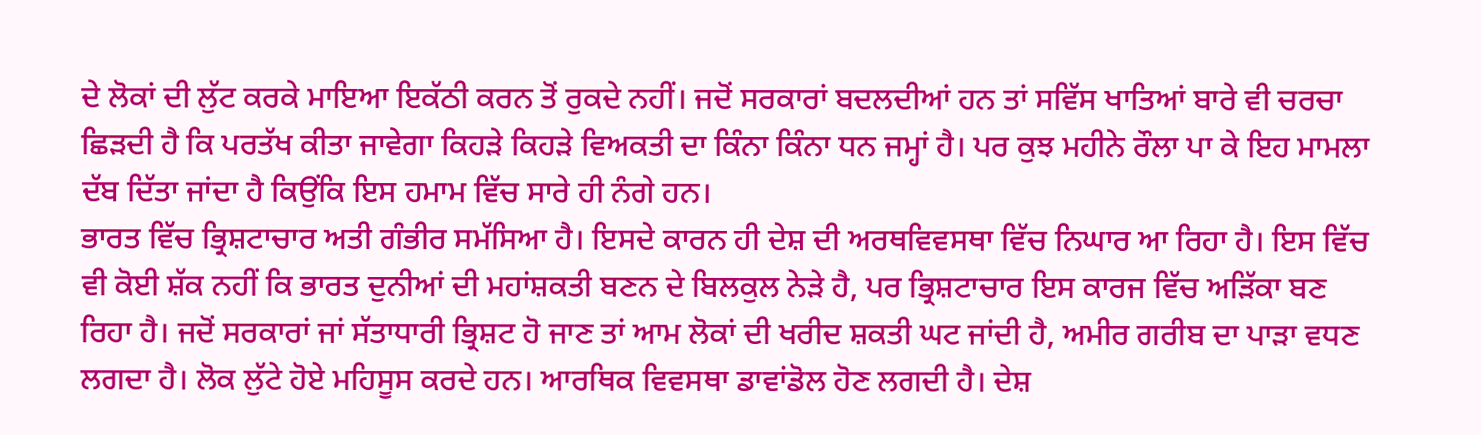ਦੇ ਲੋਕਾਂ ਦੀ ਲੁੱਟ ਕਰਕੇ ਮਾਇਆ ਇਕੱਠੀ ਕਰਨ ਤੋਂ ਰੁਕਦੇ ਨਹੀਂ। ਜਦੋਂ ਸਰਕਾਰਾਂ ਬਦਲਦੀਆਂ ਹਨ ਤਾਂ ਸਵਿੱਸ ਖਾਤਿਆਂ ਬਾਰੇ ਵੀ ਚਰਚਾ ਛਿੜਦੀ ਹੈ ਕਿ ਪਰਤੱਖ ਕੀਤਾ ਜਾਵੇਗਾ ਕਿਹੜੇ ਕਿਹੜੇ ਵਿਅਕਤੀ ਦਾ ਕਿੰਨਾ ਕਿੰਨਾ ਧਨ ਜਮ੍ਹਾਂ ਹੈ। ਪਰ ਕੁਝ ਮਹੀਨੇ ਰੌਲਾ ਪਾ ਕੇ ਇਹ ਮਾਮਲਾ ਦੱਬ ਦਿੱਤਾ ਜਾਂਦਾ ਹੈ ਕਿਉਂਕਿ ਇਸ ਹਮਾਮ ਵਿੱਚ ਸਾਰੇ ਹੀ ਨੰਗੇ ਹਨ।
ਭਾਰਤ ਵਿੱਚ ਭ੍ਰਿਸ਼ਟਾਚਾਰ ਅਤੀ ਗੰਭੀਰ ਸਮੱਸਿਆ ਹੈ। ਇਸਦੇ ਕਾਰਨ ਹੀ ਦੇਸ਼ ਦੀ ਅਰਥਵਿਵਸਥਾ ਵਿੱਚ ਨਿਘਾਰ ਆ ਰਿਹਾ ਹੈ। ਇਸ ਵਿੱਚ ਵੀ ਕੋਈ ਸ਼ੱਕ ਨਹੀਂ ਕਿ ਭਾਰਤ ਦੁਨੀਆਂ ਦੀ ਮਹਾਂਸ਼ਕਤੀ ਬਣਨ ਦੇ ਬਿਲਕੁਲ ਨੇੜੇ ਹੈ, ਪਰ ਭ੍ਰਿਸ਼ਟਾਚਾਰ ਇਸ ਕਾਰਜ ਵਿੱਚ ਅੜਿੱਕਾ ਬਣ ਰਿਹਾ ਹੈ। ਜਦੋਂ ਸਰਕਾਰਾਂ ਜਾਂ ਸੱਤਾਧਾਰੀ ਭ੍ਰਿਸ਼ਟ ਹੋ ਜਾਣ ਤਾਂ ਆਮ ਲੋਕਾਂ ਦੀ ਖਰੀਦ ਸ਼ਕਤੀ ਘਟ ਜਾਂਦੀ ਹੈ, ਅਮੀਰ ਗਰੀਬ ਦਾ ਪਾੜਾ ਵਧਣ ਲਗਦਾ ਹੈ। ਲੋਕ ਲੁੱਟੇ ਹੋਏ ਮਹਿਸੂਸ ਕਰਦੇ ਹਨ। ਆਰਥਿਕ ਵਿਵਸਥਾ ਡਾਵਾਂਡੋਲ ਹੋਣ ਲਗਦੀ ਹੈ। ਦੇਸ਼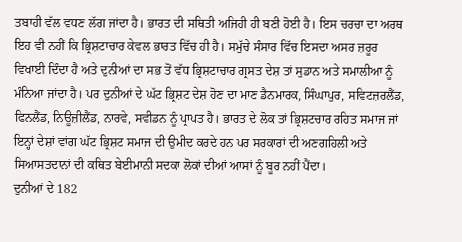ਤਬਾਹੀ ਵੱਲ ਵਧਣ ਲੱਗ ਜਾਂਦਾ ਹੈ। ਭਾਰਤ ਦੀ ਸਥਿਤੀ ਅਜਿਹੀ ਹੀ ਬਣੀ ਹੋਈ ਹੈ। ਇਸ ਚਰਚਾ ਦਾ ਅਰਥ ਇਹ ਵੀ ਨਹੀਂ ਕਿ ਭ੍ਰਿਸ਼ਟਾਚਾਰ ਕੇਵਲ ਭਾਰਤ ਵਿੱਚ ਹੀ ਹੈ। ਸਮੁੱਚੇ ਸੰਸਾਰ ਵਿੱਚ ਇਸਦਾ ਅਸਰ ਜ਼ਰੂਰ ਵਿਖਾਈ ਦਿੰਦਾ ਹੈ ਅਤੇ ਦੁਨੀਆਂ ਦਾ ਸਭ ਤੋਂ ਵੱਧ ਭ੍ਰਿਸ਼ਟਾਚਾਰ ਗ੍ਰਸਤ ਦੇਸ਼ ਤਾਂ ਸੁਡਾਨ ਅਤੇ ਸਮਾਲੀਆ ਨੂੰ ਮੰਨਿਆ ਜਾਂਦਾ ਹੈ। ਪਰ ਦੁਨੀਆਂ ਦੇ ਘੱਟ ਭ੍ਰਿਸ਼ਟ ਦੇਸ਼ ਹੋਣ ਦਾ ਮਾਣ ਡੈਨਮਾਰਕ, ਸਿੰਘਾਪੁਰ, ਸਵਿਟਜ਼ਰਲੈਂਡ, ਫਿਨਲੈਂਡ, ਨਿਊਜ਼ੀਲੈਂਡ, ਨਾਰਵੇ, ਸਵੀਡਨ ਨੂੰ ਪ੍ਰਾਪਤ ਹੈ। ਭਾਰਤ ਦੇ ਲੋਕ ਤਾਂ ਭ੍ਰਿਸ਼ਟਚਾਰ ਰਹਿਤ ਸਮਾਜ ਜਾਂ ਇਨ੍ਹਾਂ ਦੇਸ਼ਾਂ ਵਾਂਗ ਘੱਟ ਭ੍ਰਿਸ਼ਟ ਸਮਾਜ ਦੀ ਉਮੀਦ ਕਰਦੇ ਹਨ ਪਰ ਸਰਕਾਰਾਂ ਦੀ ਅਣਗਹਿਲੀ ਅਤੇ ਸਿਆਸਤਦਾਨਾਂ ਦੀ ਕਥਿਤ ਬੇਈਮਾਨੀ ਸਦਕਾ ਲੋਕਾਂ ਦੀਆਂ ਆਸਾਂ ਨੂੰ ਬੂਰ ਨਹੀਂ ਪੈਂਦਾ।
ਦੁਨੀਆਂ ਦੇ 182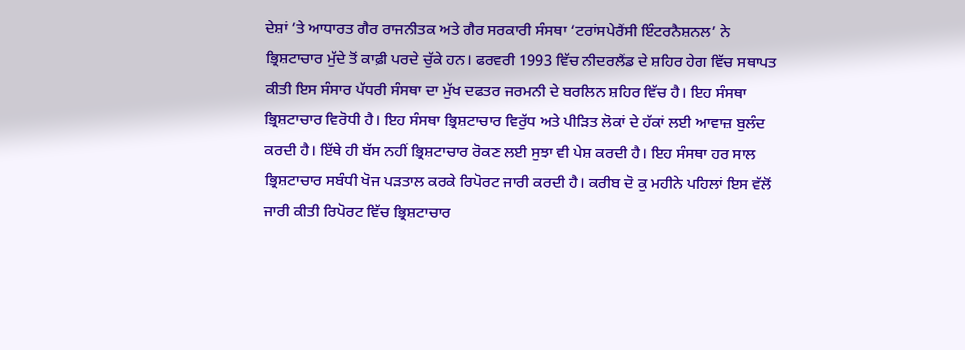ਦੇਸ਼ਾਂ ’ਤੇ ਆਧਾਰਤ ਗੈਰ ਰਾਜਨੀਤਕ ਅਤੇ ਗੈਰ ਸਰਕਾਰੀ ਸੰਸਥਾ ‘ਟਰਾਂਸਪੇਰੈਂਸੀ ਇੰਟਰਨੈਸ਼ਨਲ’ ਨੇ ਭ੍ਰਿਸ਼ਟਾਚਾਰ ਮੁੱਦੇ ਤੋਂ ਕਾਫ਼ੀ ਪਰਦੇ ਚੁੱਕੇ ਹਨ। ਫਰਵਰੀ 1993 ਵਿੱਚ ਨੀਦਰਲੈਂਡ ਦੇ ਸ਼ਹਿਰ ਹੇਗ ਵਿੱਚ ਸਥਾਪਤ ਕੀਤੀ ਇਸ ਸੰਸਾਰ ਪੱਧਰੀ ਸੰਸਥਾ ਦਾ ਮੁੱਖ ਦਫਤਰ ਜਰਮਨੀ ਦੇ ਬਰਲਿਨ ਸ਼ਹਿਰ ਵਿੱਚ ਹੈ। ਇਹ ਸੰਸਥਾ ਭ੍ਰਿਸ਼ਟਾਚਾਰ ਵਿਰੋਧੀ ਹੈ। ਇਹ ਸੰਸਥਾ ਭ੍ਰਿਸ਼ਟਾਚਾਰ ਵਿਰੁੱਧ ਅਤੇ ਪੀੜਿਤ ਲੋਕਾਂ ਦੇ ਹੱਕਾਂ ਲਈ ਆਵਾਜ਼ ਬੁਲੰਦ ਕਰਦੀ ਹੈ। ਇੱਥੇ ਹੀ ਬੱਸ ਨਹੀਂ ਭ੍ਰਿਸ਼ਟਾਚਾਰ ਰੋਕਣ ਲਈ ਸੁਝਾ ਵੀ ਪੇਸ਼ ਕਰਦੀ ਹੈ। ਇਹ ਸੰਸਥਾ ਹਰ ਸਾਲ ਭ੍ਰਿਸ਼ਟਾਚਾਰ ਸਬੰਧੀ ਖੋਜ ਪੜਤਾਲ ਕਰਕੇ ਰਿਪੋਰਟ ਜਾਰੀ ਕਰਦੀ ਹੈ। ਕਰੀਬ ਦੋ ਕੁ ਮਹੀਨੇ ਪਹਿਲਾਂ ਇਸ ਵੱਲੋਂ ਜਾਰੀ ਕੀਤੀ ਰਿਪੋਰਟ ਵਿੱਚ ਭ੍ਰਿਸ਼ਟਾਚਾਰ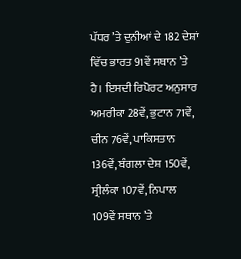ਪੱਧਰ ’ਤੇ ਦੁਨੀਆਂ ਦੇ 182 ਦੇਸ਼ਾਂ ਵਿੱਚ ਭਾਰਤ 91ਵੇਂ ਸਥਾਨ ’ਤੇ ਹੈ। ਇਸਦੀ ਰਿਪੋਰਟ ਅਨੁਸਾਰ ਅਮਰੀਕਾ 28ਵੇਂ, ਭੁਟਾਨ 71ਵੇਂ, ਚੀਨ 76ਵੇਂ, ਪਾਕਿਸਤਾਨ 136ਵੇਂ, ਬੰਗਲਾ ਦੇਸ਼ 150ਵੇਂ, ਸ੍ਰੀਲੰਕਾ 107ਵੇਂ, ਨਿਪਾਲ 109ਵੇਂ ਸਥਾਨ ’ਤੇ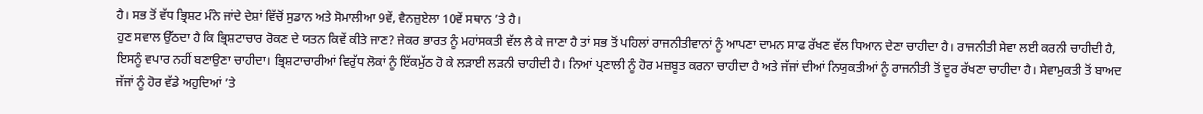ਹੈ। ਸਭ ਤੋਂ ਵੱਧ ਭ੍ਰਿਸ਼ਟ ਮੰਨੇ ਜਾਂਦੇ ਦੇਸ਼ਾਂ ਵਿੱਚੋਂ ਸੁਡਾਨ ਅਤੇ ਸੋਮਾਲੀਆ 9ਵੇਂ, ਵੈਨਜ਼ੁਏਲਾ 10ਵੇਂ ਸਥਾਨ ’ਤੇ ਹੈ।
ਹੁਣ ਸਵਾਲ ਉੱਠਦਾ ਹੈ ਕਿ ਭ੍ਰਿਸ਼ਟਾਚਾਰ ਰੋਕਣ ਦੇ ਯਤਨ ਕਿਵੇਂ ਕੀਤੇ ਜਾਣ? ਜੇਕਰ ਭਾਰਤ ਨੂੰ ਮਹਾਂਸਕਤੀ ਵੱਲ ਲੈ ਕੇ ਜਾਣਾ ਹੈ ਤਾਂ ਸਭ ਤੋਂ ਪਹਿਲਾਂ ਰਾਜਨੀਤੀਵਾਨਾਂ ਨੂੰ ਆਪਣਾ ਦਾਮਨ ਸਾਫ ਰੱਖਣ ਵੱਲ ਧਿਆਨ ਦੇਣਾ ਚਾਹੀਦਾ ਹੈ। ਰਾਜਨੀਤੀ ਸੇਵਾ ਲਈ ਕਰਨੀ ਚਾਹੀਦੀ ਹੈ, ਇਸਨੂੰ ਵਪਾਰ ਨਹੀਂ ਬਣਾਉਣਾ ਚਾਹੀਦਾ। ਭ੍ਰਿਸ਼ਟਾਚਾਰੀਆਂ ਵਿਰੁੱਧ ਲੋਕਾਂ ਨੂੰ ਇੱਕਮੁੱਠ ਹੋ ਕੇ ਲੜਾਈ ਲੜਨੀ ਚਾਹੀਦੀ ਹੈ। ਨਿਆਂ ਪ੍ਰਣਾਲੀ ਨੂੰ ਹੋਰ ਮਜ਼ਬੂਤ ਕਰਨਾ ਚਾਹੀਦਾ ਹੈ ਅਤੇ ਜੱਜਾਂ ਦੀਆਂ ਨਿਯੁਕਤੀਆਂ ਨੂੰ ਰਾਜਨੀਤੀ ਤੋਂ ਦੂਰ ਰੱਖਣਾ ਚਾਹੀਦਾ ਹੈ। ਸੇਵਾਮੁਕਤੀ ਤੋਂ ਬਾਅਦ ਜੱਜਾਂ ਨੂੰ ਹੋਰ ਵੱਡੇ ਅਹੁਦਿਆਂ ’ਤੇ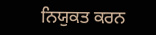ਨਿਯੁਕਤ ਕਰਨ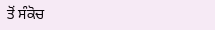ਤੋਂ ਸੰਕੋਚ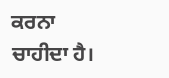ਕਰਨਾ ਚਾਹੀਦਾ ਹੈ।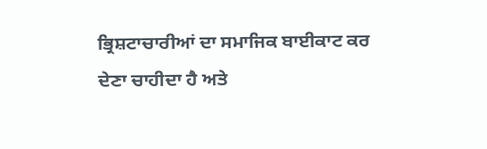ਭ੍ਰਿਸ਼ਟਾਚਾਰੀਆਂ ਦਾ ਸਮਾਜਿਕ ਬਾਈਕਾਟ ਕਰ ਦੇਣਾ ਚਾਹੀਦਾ ਹੈ ਅਤੇ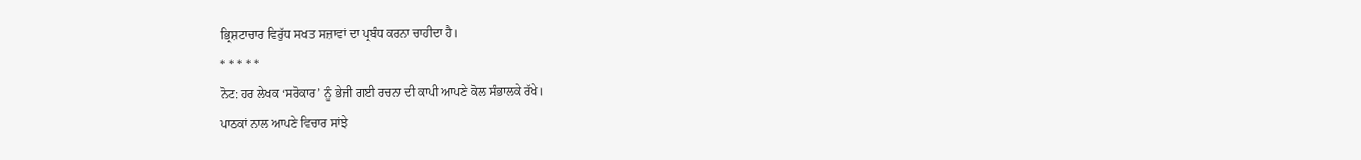ਭ੍ਰਿਸ਼ਟਾਚਾਰ ਵਿਰੁੱਧ ਸਖਤ ਸਜ਼ਾਵਾਂ ਦਾ ਪ੍ਰਬੰਧ ਕਰਨਾ ਚਾਹੀਦਾ ਹੈ।
* * * * *
ਨੋਟ: ਹਰ ਲੇਖਕ ‘ਸਰੋਕਾਰ’ ਨੂੰ ਭੇਜੀ ਗਈ ਰਚਨਾ ਦੀ ਕਾਪੀ ਆਪਣੇ ਕੋਲ ਸੰਭਾਲਕੇ ਰੱਖੇ।
ਪਾਠਕਾਂ ਨਾਲ ਆਪਣੇ ਵਿਚਾਰ ਸਾਂਝੇ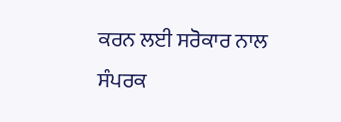ਕਰਨ ਲਈ ਸਰੋਕਾਰ ਨਾਲ ਸੰਪਰਕ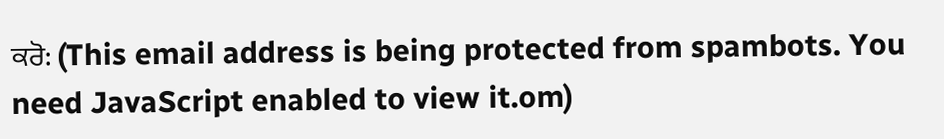ਕਰੋ: (This email address is being protected from spambots. You need JavaScript enabled to view it.om)